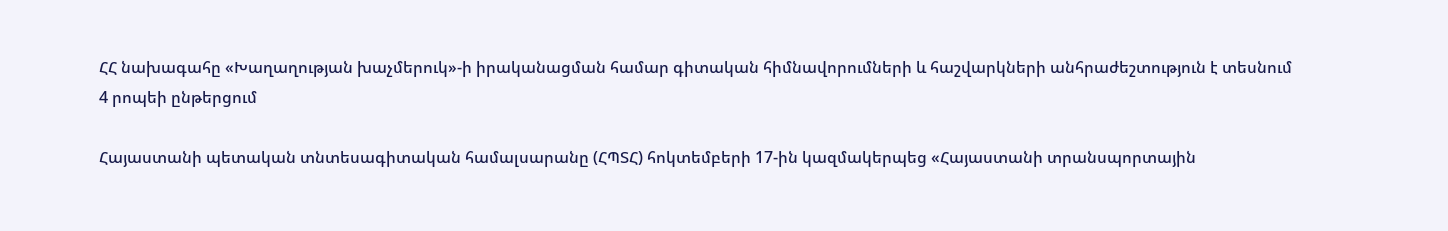ՀՀ նախագահը «Խաղաղության խաչմերուկ»-ի իրականացման համար գիտական հիմնավորումների և հաշվարկների անհրաժեշտություն է տեսնում
4 րոպեի ընթերցում

Հայաստանի պետական տնտեսագիտական համալսարանը (ՀՊՏՀ) հոկտեմբերի 17-ին կազմակերպեց «Հայաստանի տրանսպորտային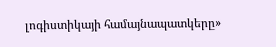լոգիստիկայի համայնապատկերը»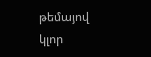թեմայով կլոր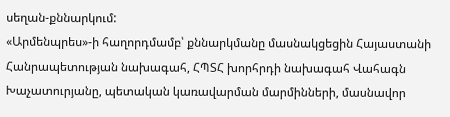սեղան-քննարկում:
«Արմենպրես»-ի հաղորդմամբ՝ քննարկմանը մասնակցեցին Հայաստանի Հանրապետության նախագահ, ՀՊՏՀ խորհրդի նախագահ Վահագն Խաչատուրյանը, պետական կառավարման մարմինների, մասնավոր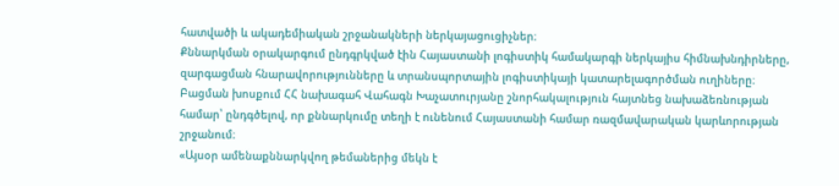հատվածի և ակադեմիական շրջանակների ներկայացուցիչներ։
Քննարկման օրակարգում ընդգրկված էին Հայաստանի լոգիստիկ համակարգի ներկայիս հիմնախնդիրները, զարգացման հնարավորությունները և տրանսպորտային լոգիստիկայի կատարելագործման ուղիները։
Բացման խոսքում ՀՀ նախագահ Վահագն Խաչատուրյանը շնորհակալություն հայտնեց նախաձեռնության համար՝ ընդգծելով, որ քննարկումը տեղի է ունենում Հայաստանի համար ռազմավարական կարևորության շրջանում։
«Այսօր ամենաքննարկվող թեմաներից մեկն է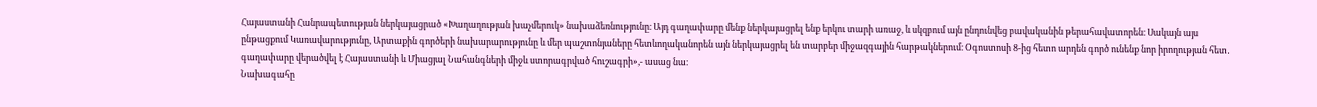Հայաստանի Հանրապետության ներկայացրած «Խաղաղության խաչմերուկ» նախաձեռնությունը։ Այդ գաղափարը մենք ներկայացրել ենք երկու տարի առաջ, և սկզբում այն ընդունվեց բավականին թերահավատորեն։ Սակայն այս ընթացքում Կառավարությունը, Արտաքին գործերի նախարարությունը և մեր պաշտոնյաները հետևողականորեն այն ներկայացրել են տարբեր միջազգային հարթակներում։ Օգոստոսի 8-ից հետո արդեն գործ ունենք նոր իրողության հետ․ գաղափարը վերածվել է Հայաստանի և Միացյալ Նահանգների միջև ստորագրված հուշագրի»,- ասաց նա։
Նախագահը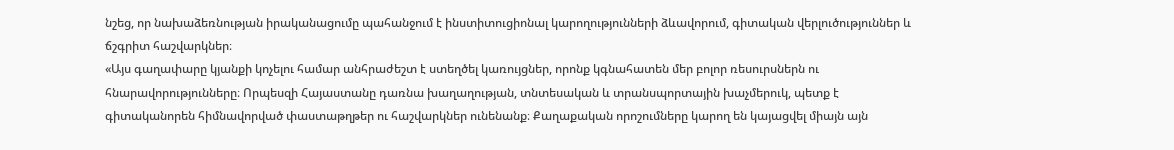նշեց, որ նախաձեռնության իրականացումը պահանջում է ինստիտուցիոնալ կարողությունների ձևավորում, գիտական վերլուծություններ և ճշգրիտ հաշվարկներ։
«Այս գաղափարը կյանքի կոչելու համար անհրաժեշտ է ստեղծել կառույցներ, որոնք կգնահատեն մեր բոլոր ռեսուրսներն ու հնարավորությունները։ Որպեսզի Հայաստանը դառնա խաղաղության, տնտեսական և տրանսպորտային խաչմերուկ, պետք է գիտականորեն հիմնավորված փաստաթղթեր ու հաշվարկներ ունենանք։ Քաղաքական որոշումները կարող են կայացվել միայն այն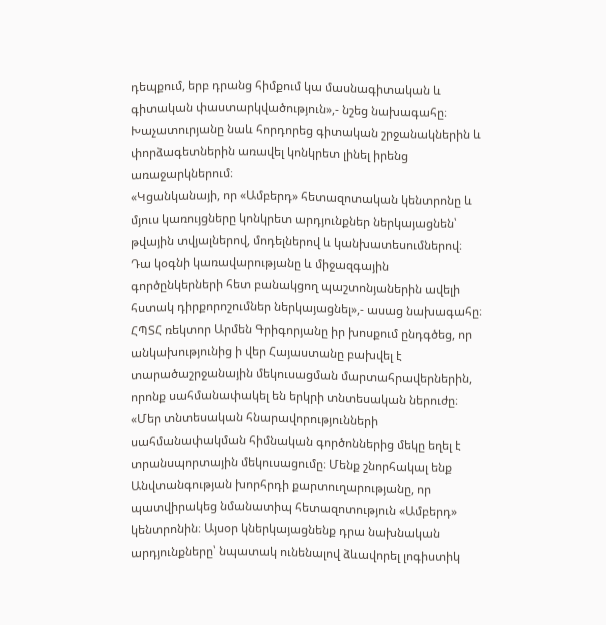դեպքում, երբ դրանց հիմքում կա մասնագիտական և գիտական փաստարկվածություն»,- նշեց նախագահը։
Խաչատուրյանը նաև հորդորեց գիտական շրջանակներին և փորձագետներին առավել կոնկրետ լինել իրենց առաջարկներում։
«Կցանկանայի, որ «Ամբերդ» հետազոտական կենտրոնը և մյուս կառույցները կոնկրետ արդյունքներ ներկայացնեն՝ թվային տվյալներով, մոդելներով և կանխատեսումներով։ Դա կօգնի կառավարությանը և միջազգային գործընկերների հետ բանակցող պաշտոնյաներին ավելի հստակ դիրքորոշումներ ներկայացնել»,- ասաց նախագահը։
ՀՊՏՀ ռեկտոր Արմեն Գրիգորյանը իր խոսքում ընդգծեց, որ անկախությունից ի վեր Հայաստանը բախվել է տարածաշրջանային մեկուսացման մարտահրավերներին, որոնք սահմանափակել են երկրի տնտեսական ներուժը։
«Մեր տնտեսական հնարավորությունների սահմանափակման հիմնական գործոններից մեկը եղել է տրանսպորտային մեկուսացումը։ Մենք շնորհակալ ենք Անվտանգության խորհրդի քարտուղարությանը, որ պատվիրակեց նմանատիպ հետազոտություն «Ամբերդ» կենտրոնին։ Այսօր կներկայացնենք դրա նախնական արդյունքները՝ նպատակ ունենալով ձևավորել լոգիստիկ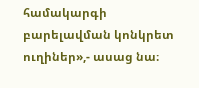համակարգի բարելավման կոնկրետ ուղիներ»,- ասաց նա։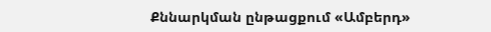Քննարկման ընթացքում «Ամբերդ»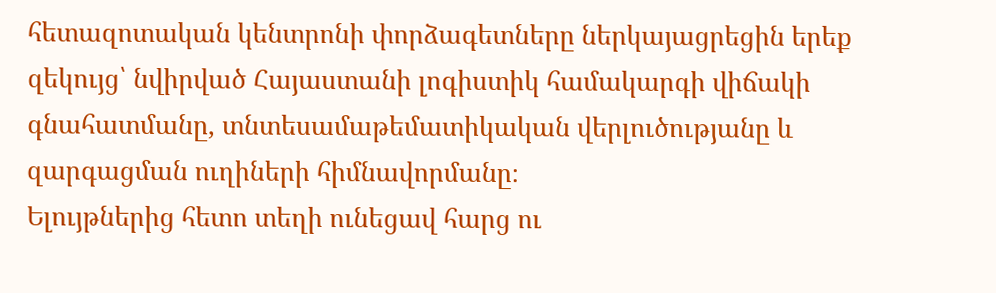հետազոտական կենտրոնի փորձագետները ներկայացրեցին երեք զեկույց՝ նվիրված Հայաստանի լոգիստիկ համակարգի վիճակի գնահատմանը, տնտեսամաթեմատիկական վերլուծությանը և զարգացման ուղիների հիմնավորմանը։
Ելույթներից հետո տեղի ունեցավ հարց ու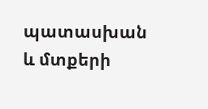պատասխան և մտքերի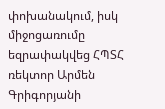փոխանակում, իսկ միջոցառումը եզրափակվեց ՀՊՏՀ ռեկտոր Արմեն Գրիգորյանի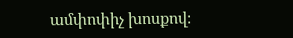ամփոփիչ խոսքով։